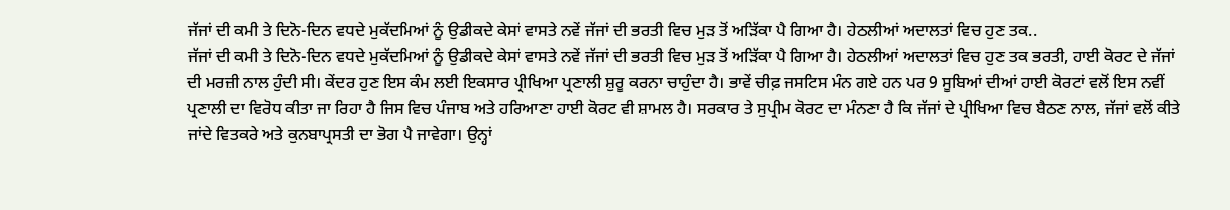ਜੱਜਾਂ ਦੀ ਕਮੀ ਤੇ ਦਿਨੋ-ਦਿਨ ਵਧਦੇ ਮੁਕੱਦਮਿਆਂ ਨੂੰ ਉਡੀਕਦੇ ਕੇਸਾਂ ਵਾਸਤੇ ਨਵੇਂ ਜੱਜਾਂ ਦੀ ਭਰਤੀ ਵਿਚ ਮੁੜ ਤੋਂ ਅੜਿੱਕਾ ਪੈ ਗਿਆ ਹੈ। ਹੇਠਲੀਆਂ ਅਦਾਲਤਾਂ ਵਿਚ ਹੁਣ ਤਕ..
ਜੱਜਾਂ ਦੀ ਕਮੀ ਤੇ ਦਿਨੋ-ਦਿਨ ਵਧਦੇ ਮੁਕੱਦਮਿਆਂ ਨੂੰ ਉਡੀਕਦੇ ਕੇਸਾਂ ਵਾਸਤੇ ਨਵੇਂ ਜੱਜਾਂ ਦੀ ਭਰਤੀ ਵਿਚ ਮੁੜ ਤੋਂ ਅੜਿੱਕਾ ਪੈ ਗਿਆ ਹੈ। ਹੇਠਲੀਆਂ ਅਦਾਲਤਾਂ ਵਿਚ ਹੁਣ ਤਕ ਭਰਤੀ, ਹਾਈ ਕੋਰਟ ਦੇ ਜੱਜਾਂ ਦੀ ਮਰਜ਼ੀ ਨਾਲ ਹੁੰਦੀ ਸੀ। ਕੇਂਦਰ ਹੁਣ ਇਸ ਕੰਮ ਲਈ ਇਕਸਾਰ ਪ੍ਰੀਖਿਆ ਪ੍ਰਣਾਲੀ ਸ਼ੁਰੂ ਕਰਨਾ ਚਾਹੁੰਦਾ ਹੈ। ਭਾਵੇਂ ਚੀਫ਼ ਜਸਟਿਸ ਮੰਨ ਗਏ ਹਨ ਪਰ 9 ਸੂਬਿਆਂ ਦੀਆਂ ਹਾਈ ਕੋਰਟਾਂ ਵਲੋਂ ਇਸ ਨਵੀਂ ਪ੍ਰਣਾਲੀ ਦਾ ਵਿਰੋਧ ਕੀਤਾ ਜਾ ਰਿਹਾ ਹੈ ਜਿਸ ਵਿਚ ਪੰਜਾਬ ਅਤੇ ਹਰਿਆਣਾ ਹਾਈ ਕੋਰਟ ਵੀ ਸ਼ਾਮਲ ਹੈ। ਸਰਕਾਰ ਤੇ ਸੁਪ੍ਰੀਮ ਕੋਰਟ ਦਾ ਮੰਨਣਾ ਹੈ ਕਿ ਜੱਜਾਂ ਦੇ ਪ੍ਰੀਖਿਆ ਵਿਚ ਬੈਠਣ ਨਾਲ, ਜੱਜਾਂ ਵਲੋਂ ਕੀਤੇ ਜਾਂਦੇ ਵਿਤਕਰੇ ਅਤੇ ਕੁਨਬਾਪ੍ਰਸਤੀ ਦਾ ਭੋਗ ਪੈ ਜਾਵੇਗਾ। ਉਨ੍ਹਾਂ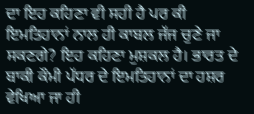ਦਾ ਇਹ ਕਹਿਣਾ ਵੀ ਸਹੀ ਹੈ ਪਰ ਕੀ ਇਮਤਿਹਾਨਾਂ ਨਾਲ ਹੀ ਕਾਬਲ ਜੱਜ ਚੁਣੇ ਜਾ ਸਕਣਗੇ? ਇਹ ਕਹਿਣਾ ਮੁਸ਼ਕਲ ਹੈ। ਭਾਰਤ ਦੇ ਬਾਕੀ ਕੌਮੀ ਪੱਧਰ ਦੇ ਇਮਤਿਹਾਨਾਂ ਦਾ ਹਸ਼ਰ ਵੇਖਿਆ ਜਾ ਹੀ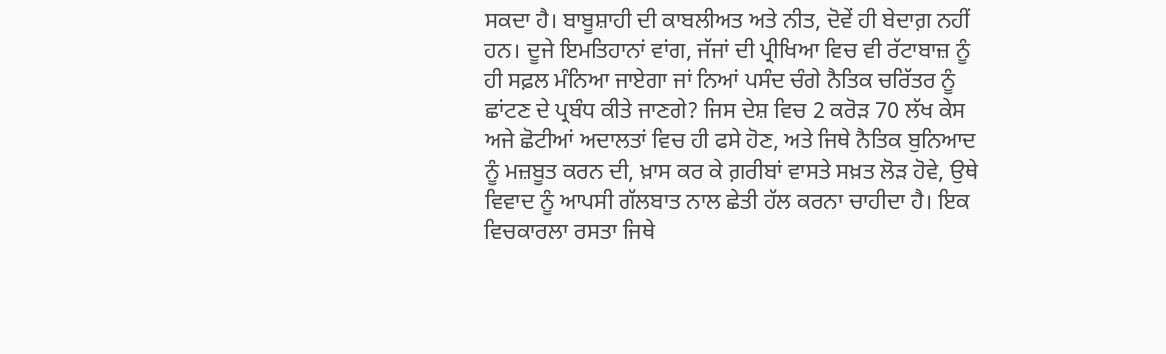ਸਕਦਾ ਹੈ। ਬਾਬੂਸ਼ਾਹੀ ਦੀ ਕਾਬਲੀਅਤ ਅਤੇ ਨੀਤ, ਦੋਵੇਂ ਹੀ ਬੇਦਾਗ਼ ਨਹੀਂ ਹਨ। ਦੂਜੇ ਇਮਤਿਹਾਨਾਂ ਵਾਂਗ, ਜੱਜਾਂ ਦੀ ਪ੍ਰੀਖਿਆ ਵਿਚ ਵੀ ਰੱਟਾਬਾਜ਼ ਨੂੰ ਹੀ ਸਫ਼ਲ ਮੰਨਿਆ ਜਾਏਗਾ ਜਾਂ ਨਿਆਂ ਪਸੰਦ ਚੰਗੇ ਨੈਤਿਕ ਚਰਿੱਤਰ ਨੂੰ ਛਾਂਟਣ ਦੇ ਪ੍ਰਬੰਧ ਕੀਤੇ ਜਾਣਗੇ? ਜਿਸ ਦੇਸ਼ ਵਿਚ 2 ਕਰੋੜ 70 ਲੱਖ ਕੇਸ ਅਜੇ ਛੋਟੀਆਂ ਅਦਾਲਤਾਂ ਵਿਚ ਹੀ ਫਸੇ ਹੋਣ, ਅਤੇ ਜਿਥੇ ਨੈਤਿਕ ਬੁਨਿਆਦ ਨੂੰ ਮਜ਼ਬੂਤ ਕਰਨ ਦੀ, ਖ਼ਾਸ ਕਰ ਕੇ ਗ਼ਰੀਬਾਂ ਵਾਸਤੇ ਸਖ਼ਤ ਲੋੜ ਹੋਵੇ, ਉਥੇ ਵਿਵਾਦ ਨੂੰ ਆਪਸੀ ਗੱਲਬਾਤ ਨਾਲ ਛੇਤੀ ਹੱਲ ਕਰਨਾ ਚਾਹੀਦਾ ਹੈ। ਇਕ ਵਿਚਕਾਰਲਾ ਰਸਤਾ ਜਿਥੇ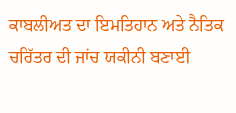ਕਾਬਲੀਅਤ ਦਾ ਇਮਤਿਹਾਨ ਅਤੇ ਨੈਤਿਕ ਚਰਿੱਤਰ ਦੀ ਜਾਂਚ ਯਕੀਨੀ ਬਣਾਈ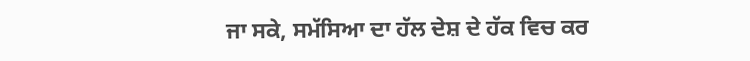ਜਾ ਸਕੇ, ਸਮੱਸਿਆ ਦਾ ਹੱਲ ਦੇਸ਼ ਦੇ ਹੱਕ ਵਿਚ ਕਰ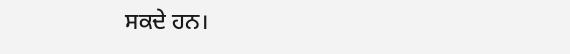ਸਕਦੇ ਹਨ।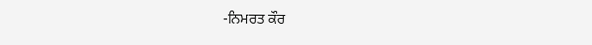-ਨਿਮਰਤ ਕੌਰ